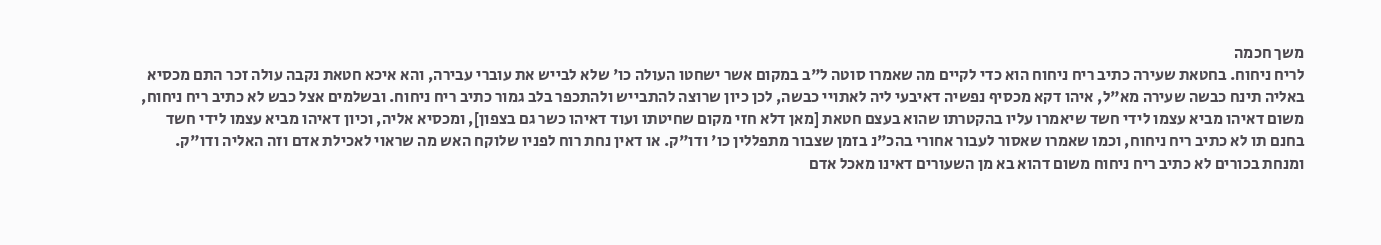משך חכמה
לריח ניחוח. בחטאת שעירה כתיב ריח ניחוח הוא כדי לקיים מה שאמרו סוטה ל"ב במקום אשר ישחטו העולה כו' שלא לבייש את עוברי עבירה, והא איכא חטאת נקבה עולה זכר התם מכסיא באליה תינח כבשה שעירה מא"ל, איהו דקא מכסיף נפשיה דאיבעי ליה לאתויי כבשה, לכן כיון שרוצה להתבייש ולהתכפר בלב גמור כתיב ריח ניחוח. ובשלמים אצל כבש לא כתיב ריח ניחוח, משום דאיהו מביא עצמו לידי חשד שיאמרו עליו בהקטרתו שהוא בעצם חטאת [מאן דלא חזי מקום שחיטתו ועוד דאיהו כשר גם בצפון], ומכסיא אליה, וכיון דאיהו מביא עצמו לידי חשד בחנם תו לא כתיב ריח ניחוח, וכמו שאמרו שאסור לעבור אחורי בהכ"נ בזמן שצבור מתפללין כו' ודו"ק. או דאין נחת רוח לפניו שלוקח האש מה שראוי לאכילת אדם וזה האליה ודו"ק. ומנחת בכורים לא כתיב ריח ניחוח משום דהוא בא מן השעורים דאינו מאכל אדם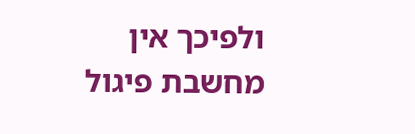ולפיכך אין מחשבת פיגול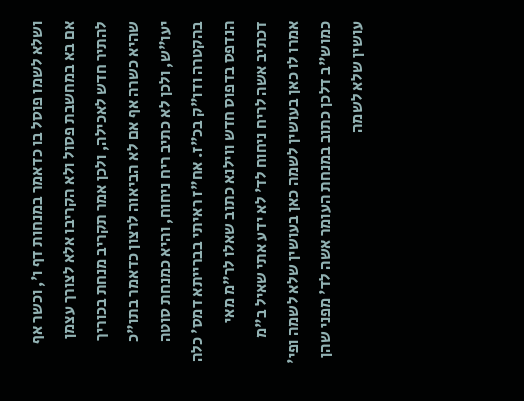ושלא לשמו פוסל בו כדאמר במנחות דף ו', וכשר אף אם בא במחשבת פסול ולא הקריבו אלא לצורך עצמן להתיר חדש לאכילה, ולכן אמר תקריב מנחת בכוריך שהיא כשרה אף אם לא הביאוה לרצון כדאמר בתו"כ יעו"ש, ולכן לא כתיב ריח ניחוח, והיא כמנחת סוטה בהקטרה ודו"ק בכ"ז. אח"ז ראיתי בברייתא דמס' כלה הנדפס בדפוס חדש ווילנא כתוב שאלו לר"מ מאי דכתיב אשה לריח ניחוח לד' לא ידע אתי שאיל ב"מ אמרו לו כאן בעושין לשמה כאן בעושין שלא לשמה ופי' כמוש"ב דלכן כתוב במנחת העומר אשה לד' מפני שהן עושין שלא לשמה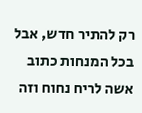רק להתיר חדש, אבל בכל המנחות כתוב אשה לריח נחוח וזה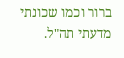ברור וכמו שכונתי מדעתי תה"ל.